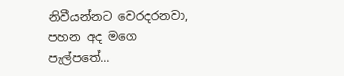නිවීයන්නට වෙරදරනවා, පහන අද මගෙ පැල්පතේ...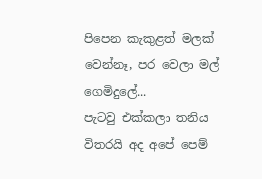පිපෙන කැකුළත් මලක් වෙන්නෑ, පර වෙලා මල් ගෙමිදුලේ...
පැටවු එක්කලා තනිය විතරයි අද අපේ පෙම්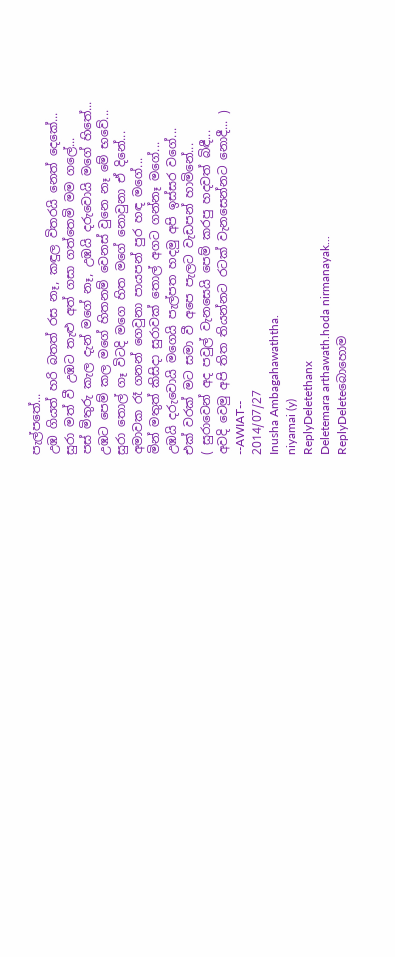පැල්පතේ...
උඹ ගියත් හරි බතත් රස නෑ, කඳුල විතරයි නෙත් දෙකේ...
සුරා මත් වී උඹට තැළු අත් ගසා ගත්තෙමි මම ගලේ...
පස් මිතුරු කැල දැන් මගේ නෑ, උඹයි දරුවොයි මගේ හිතේ...
උඹට පෙම් කල මගේ හිතනම් වෙනස් වුනෙ නෑ මේ භවේ...
සුරා තොල් ගෑ විටදි මගෙ හිත මගේ නොවුනා ඒ දිනේ...
අමාවක රෑ ගනන් ගෙවුනා පායපන් පුර හඳ මගේ...
මින් මතුත් කිසිදා සුරාවක් තොල් අගට ගන්නෑ මගේ...
උඹයි දරුවොයි මගෙයි පැල්පත හදමු අපි ඉස්සර වගේ...
එක් වරක් මට සමා වී අපෙ පැලට වැඩපන් හාමිනේ...
( සුරාවෙන් අද පවුල් වැනසෙයි පෙම් කරපු හදවත් බිඳී...
අවදි වෙමු අපි තිත තියන්නට රටක් වැනසෙන්නට නොදී... )
--AWIAT--
2014/07/27
Inusha Ambagahawaththa.
niyamai (y)
ReplyDeletethanx
Deletemara arthawath.hoda nirmanayak...
ReplyDeleteබොහොම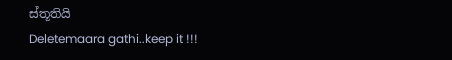ස්තූතියි
Deletemaara gathi..keep it !!!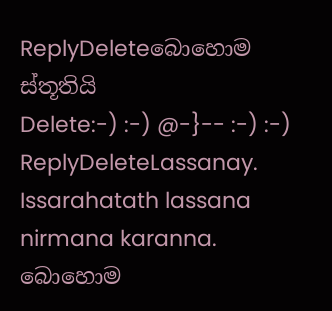ReplyDeleteබොහොම ස්තූතියි
Delete:-) :-) @-}-- :-) :-)
ReplyDeleteLassanay.
Issarahatath lassana nirmana karanna.
බොහොම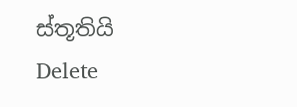ස්තූතියි
Delete